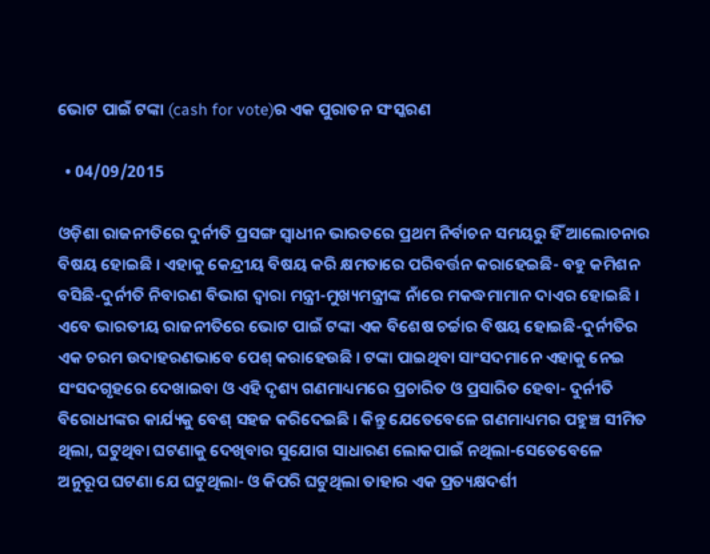ଭୋଟ ପାଇଁ ଟଙ୍କା (cash for vote)ର ଏକ ପୁରାତନ ସଂସ୍କରଣ

  • 04/09/2015

ଓଡ଼ିଶା ରାଜନୀତିରେ ଦୁର୍ନୀତି ପ୍ରସଙ୍ଗ ସ୍ୱାଧୀନ ଭାରତରେ ପ୍ରଥମ ନିର୍ବାଚନ ସମୟରୁ ହିଁ ଆଲୋଚନାର ବିଷୟ ହୋଇଛି । ଏହାକୁ କେନ୍ଦ୍ରୀୟ ବିଷୟ କରି କ୍ଷମତାରେ ପରିବର୍ତ୍ତନ କରାହେଇଛି- ବହୁ କମିଶନ ବସିଛି-ଦୁର୍ନୀତି ନିବାରଣ ବିଭାଗ ଦ୍ୱାରା ମନ୍ତ୍ରୀ-ମୁଖ୍ୟମନ୍ତ୍ରୀଙ୍କ ନାଁରେ ମକଦ୍ଧମାମାନ ଦାଏର ହୋଇଛି । ଏବେ ଭାରତୀୟ ରାଜନୀତିରେ ଭୋଟ ପାଇଁ ଟଙ୍କା ଏକ ବିଶେଷ ଚର୍ଚ୍ଚାର ବିଷୟ ହୋଇଛି-ଦୁର୍ନୀତିର ଏକ ଚରମ ଉଦାହରଣଭାବେ ପେଶ୍ କରାହେଉଛି । ଟଙ୍କା ପାଇଥିବା ସାଂସଦମାନେ ଏହାକୁ ନେଇ ସଂସଦଗୃହରେ ଦେଖାଇବା ଓ ଏହି ଦୃଶ୍ୟ ଗଣମାଧ୍ୟମରେ ପ୍ରଚାରିତ ଓ ପ୍ରସାରିତ ହେବା- ଦୁର୍ନୀତି ବିରୋଧୀଙ୍କର କାର୍ଯ୍ୟକୁ ବେଶ୍ ସହଜ କରିଦେଇଛି । କିନ୍ତୁ ଯେତେବେଳେ ଗଣମାଧ୍ୟମର ପହୁଞ୍ଚ ସୀମିତ ଥିଲା, ଘଟୁଥିବା ଘଟଣାକୁ ଦେଖିବାର ସୁଯୋଗ ସାଧାରଣ ଲୋକପାଇଁ ନଥିଲା-ସେତେବେଳେ ଅନୁରୂପ ଘଟଣା ଯେ ଘଟୁଥିଲା- ଓ କିପରି ଘଟୁଥିଲା ତାହାର ଏକ ପ୍ରତ୍ୟକ୍ଷଦର୍ଶୀ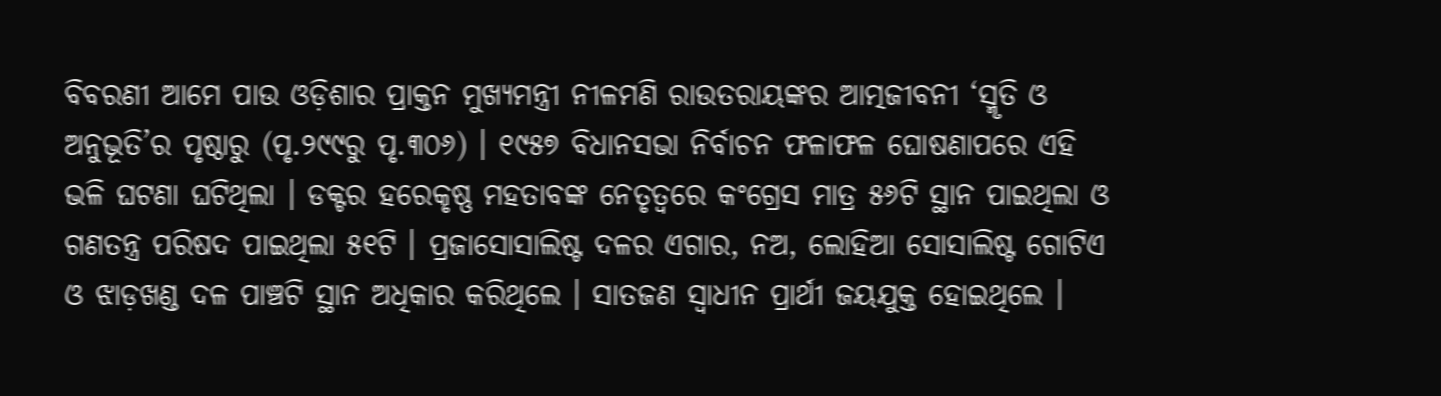ବିବରଣୀ ଆମେ ପାଉ ଓଡ଼ିଶାର ପ୍ରାକ୍ତନ ମୁଖ୍ୟମନ୍ତ୍ରୀ ନୀଳମଣି ରାଉତରାୟଙ୍କର ଆତ୍ମଜୀବନୀ ‘ସ୍ମୃତି ଓ ଅନୁଭୂତି’ର ପୃଷ୍ଠାରୁ (ପୃ.୨୯୯ରୁ ପୃ.୩୦୬) । ୧୯୫୭ ବିଧାନସଭା ନିର୍ବାଚନ ଫଳାଫଳ ଘୋଷଣାପରେ ଏହି ଭଳି ଘଟଣା ଘଟିଥିଲା । ଡକ୍ଟର ହରେକୃଷ୍ଣ ମହତାବଙ୍କ ନେତୃତ୍ୱରେ କଂଗ୍ରେସ ମାତ୍ର ୫୬ଟି ସ୍ଥାନ ପାଇଥିଲା ଓ ଗଣତନ୍ତ୍ର ପରିଷଦ ପାଇଥିଲା ୫୧ଟି । ପ୍ରଜାସୋସାଲିଷ୍ଟ ଦଳର ଏଗାର, ନଅ, ଲୋହିଆ ସୋସାଲିଷ୍ଟ ଗୋଟିଏ ଓ ଝାଡ଼ଖଣ୍ଡ ଦଳ ପାଞ୍ଚଟି ସ୍ଥାନ ଅଧିକାର କରିଥିଲେ । ସାତଜଣ ସ୍ୱାଧୀନ ପ୍ରାର୍ଥୀ ଜୟଯୁକ୍ତ ହୋଇଥିଲେ ।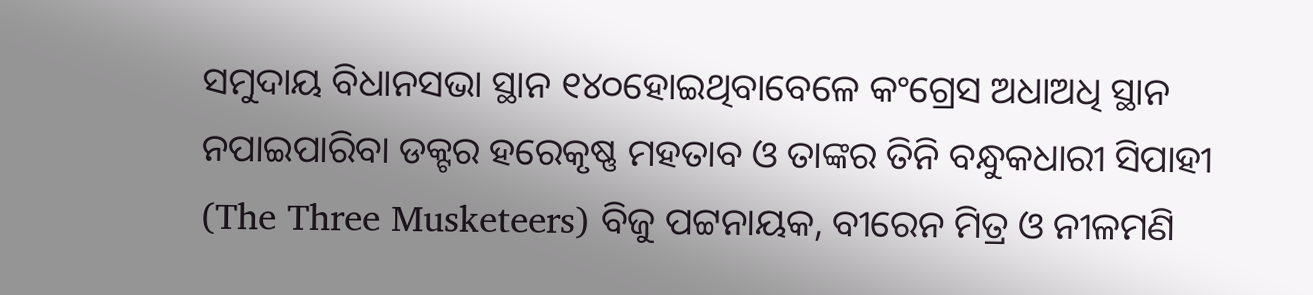ସମୁଦାୟ ବିଧାନସଭା ସ୍ଥାନ ୧୪୦ହୋଇଥିବାବେଳେ କଂଗ୍ରେସ ଅଧାଅଧି ସ୍ଥାନ ନପାଇପାରିବା ଡକ୍ଟର ହରେକୃଷ୍ଣ ମହତାବ ଓ ତାଙ୍କର ତିନି ବନ୍ଧୁକଧାରୀ ସିପାହୀ (The Three Musketeers) ବିଜୁ ପଟ୍ଟନାୟକ, ବୀରେନ ମିତ୍ର ଓ ନୀଳମଣି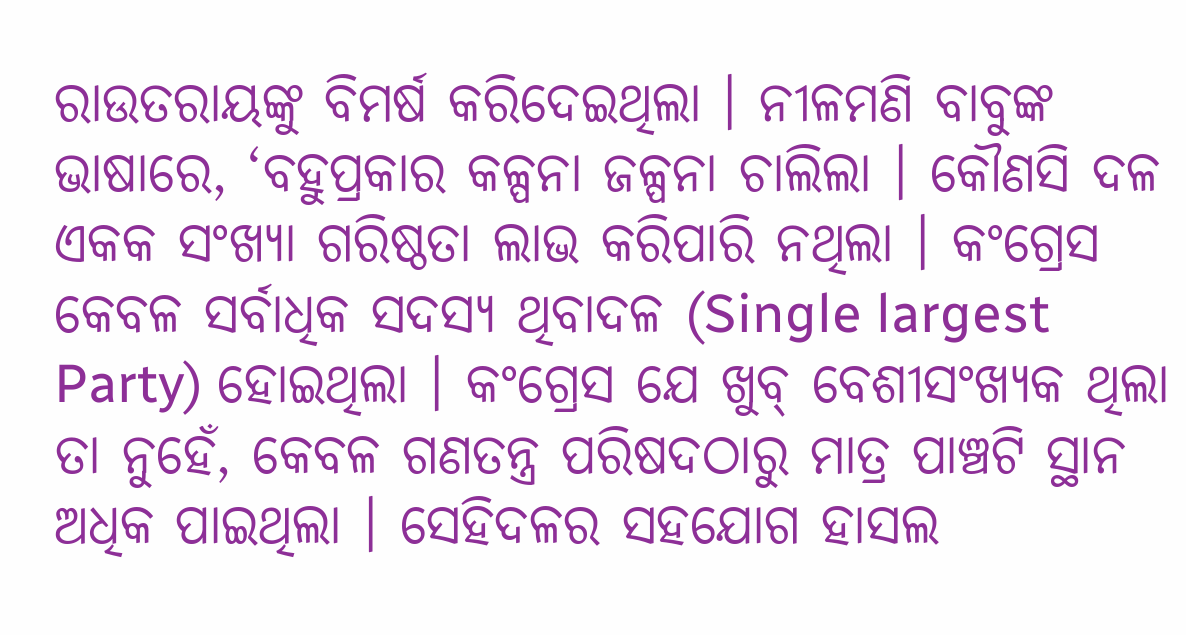ରାଉତରାୟଙ୍କୁ ବିମର୍ଷ କରିଦେଇଥିଲା । ନୀଳମଣି ବାବୁଙ୍କ ଭାଷାରେ, ‘ବହୁପ୍ରକାର କଳ୍ପନା ଜଳ୍ପନା ଚାଲିଲା । କୌଣସି ଦଳ ଏକକ ସଂଖ୍ୟା ଗରିଷ୍ଠତା ଲାଭ କରିପାରି ନଥିଲା । କଂଗ୍ରେସ କେବଳ ସର୍ବାଧିକ ସଦସ୍ୟ ଥିବାଦଳ (Single largest Party) ହୋଇଥିଲା । କଂଗ୍ରେସ ଯେ ଖୁବ୍ ବେଶୀସଂଖ୍ୟକ ଥିଲା ତା ନୁହେଁ, କେବଳ ଗଣତନ୍ତ୍ର ପରିଷଦଠାରୁ ମାତ୍ର ପାଞ୍ଚଟି ସ୍ଥାନ ଅଧିକ ପାଇଥିଲା । ସେହିଦଳର ସହଯୋଗ ହାସଲ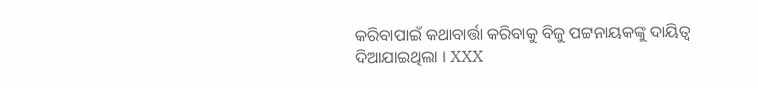କରିବାପାଇଁ କଥାବାର୍ତ୍ତା କରିବାକୁ ବିଜୁ ପଟ୍ଟନାୟକଙ୍କୁ ଦାୟିତ୍ୱ ଦିଆଯାଇଥିଲା । XXX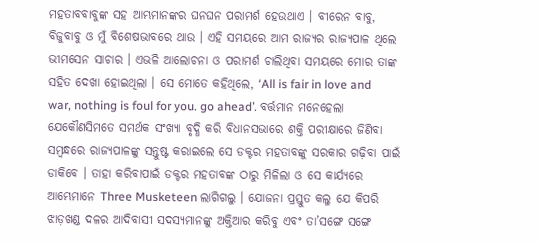ମହତାବବାବୁଙ୍କ ସହ ଆମ୍ଭମାନଙ୍କର ଘନଘନ ପରାମର୍ଶ ହେଉଥାଏ । ବୀରେନ ବାବୁ, ବିଜୁବାବୁ ଓ ମୁଁ ବିଶେଷଭାବରେ ଥାଉ । ଏହି ସମୟରେ ଆମ ରାଜ୍ୟର ରାଜ୍ୟପାଳ ଥିଲେ ଭୀମସେନ ସାଚାର । ଏଭଳି ଆଲୋଚନା ଓ ପରାମର୍ଶ ଚାଲିଥିବା ସମୟରେ ମୋର ତାଙ୍କ ସହିତ ଦେଖା ହୋଇଥିଲା । ସେ ମୋତେ କହିଥିଲେ, ‘All is fair in love and war, nothing is foul for you. go ahead’. ବର୍ତ୍ତମାନ ମନେହେଲା ଯେକୌଣସିମତେ ସମର୍ଥକ ସଂଖ୍ୟା ବୃଦ୍ଧି କରି ବିଧାନସଭାରେ ଶକ୍ତି ପରୀକ୍ଷାରେ ଜିଣିବା ସମ୍ବନ୍ଧରେ ରାଜ୍ୟପାଳଙ୍କୁ ସନ୍ତୁଷ୍ଟ କରାଇଲେ ସେ ଡକ୍ଟର ମହତାବଙ୍କୁ ସରକାର ଗଢ଼ିବା ପାଇଁ ଡାକିବେ । ତାହା କରିବାପାଇଁ ଡକ୍ଟର ମହତାବଙ୍କ ଠାରୁ ମିଳିଲା ଓ ସେ କାର୍ଯ୍ୟରେ ଆମ୍ଭେମାନେ Three Musketeen ଲାଗିଗଲୁ । ଯୋଜନା ପ୍ରସ୍ତୁତ କଲୁ ଯେ କିପରି ଝାଡ଼ଖଣ୍ଡ ଦଳର ଆଦିବାସୀ ସଦସ୍ୟମାନଙ୍କୁ ଅକ୍ତିଆର କରିବୁ ଏବଂ ତା’ସଙ୍ଗେ ସଙ୍ଗେ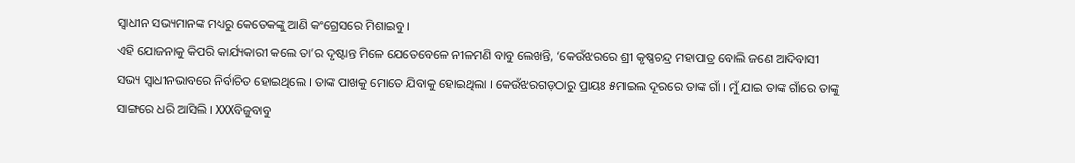ସ୍ୱାଧୀନ ସଭ୍ୟମାନଙ୍କ ମଧ୍ୟରୁ କେତେକଙ୍କୁ ଆଣି କଂଗ୍ରେସରେ ମିଶାଇବୁ ।
ଏହି ଯୋଜନାକୁ କିପରି କାର୍ଯ୍ୟକାରୀ କଲେ ତା’ର ଦୃଷ୍ଟାନ୍ତ ମିଳେ ଯେତେବେଳେ ନୀଳମଣି ବାବୁ ଲେଖନ୍ତି, ‘କେଉଁଝରରେ ଶ୍ରୀ କୃଷ୍ଣଚନ୍ଦ୍ର ମହାପାତ୍ର ବୋଲି ଜଣେ ଆଦିବାସୀ ସଭ୍ୟ ସ୍ୱାଧୀନଭାବରେ ନିର୍ବାଚିତ ହୋଇଥିଲେ । ତାଙ୍କ ପାଖକୁ ମୋତେ ଯିବାକୁ ହୋଇଥିଲା । କେଉଁଝରଗଡ଼ଠାରୁ ପ୍ରାୟଃ ୫ମାଇଲ ଦୂରରେ ତାଙ୍କ ଗାଁ । ମୁଁ ଯାଇ ତାଙ୍କ ଗାଁରେ ତାଙ୍କୁ ସାଙ୍ଗରେ ଧରି ଆସିଲି । XXXବିଜୁବାବୁ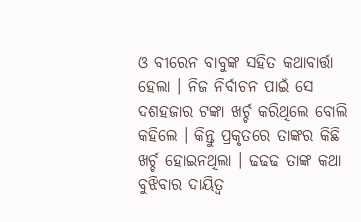ଓ ବୀରେନ ବାବୁଙ୍କ ସହିତ କଥାବାର୍ତ୍ତା ହେଲା । ନିଜ ନିର୍ବାଚନ ପାଇଁ ସେ ଦଶହଜାର ଟଙ୍କା ଖର୍ଚ୍ଚ କରିଥିଲେ ବୋଲି କହିଲେ । କିନ୍ତୁ ପ୍ରକୃତରେ ତାଙ୍କର କିଛି ଖର୍ଚ୍ଚ ହୋଇନଥିଲା । ଢଢଢ ତାଙ୍କ କଥା ବୁଝିବାର ଦାୟିତ୍ୱ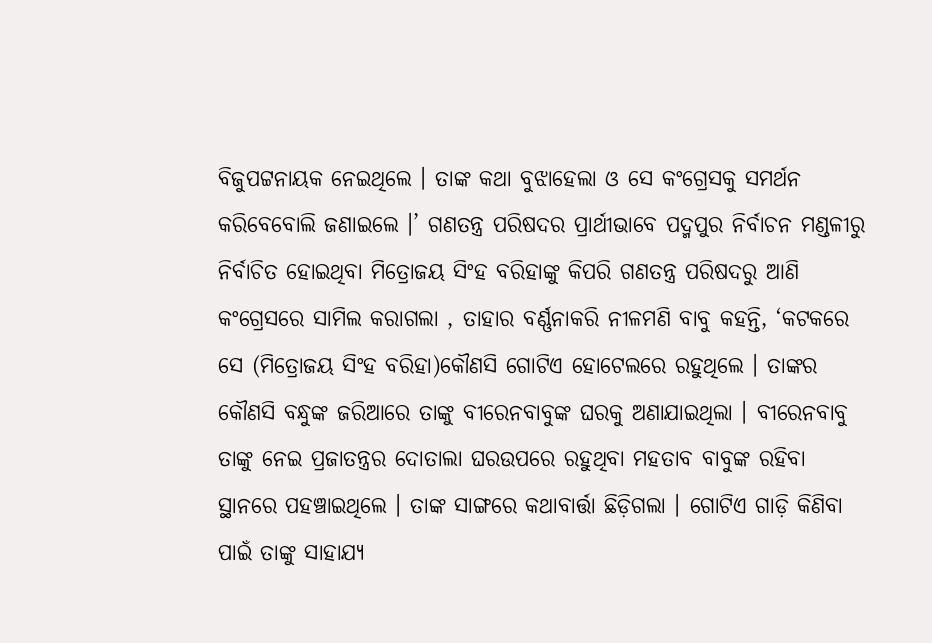ବିଜୁପଟ୍ଟନାୟକ ନେଇଥିଲେ । ତାଙ୍କ କଥା ବୁଝାହେଲା ଓ ସେ କଂଗ୍ରେସକୁ ସମର୍ଥନ କରିବେବୋଲି ଜଣାଇଲେ ।’ ଗଣତନ୍ତ୍ର ପରିଷଦର ପ୍ରାର୍ଥୀଭାବେ ପଦ୍ମପୁର ନିର୍ବାଚନ ମଣ୍ଡଳୀରୁ ନିର୍ବାଚିତ ହୋଇଥିବା ମିତ୍ରୋଜୟ ସିଂହ ବରିହାଙ୍କୁ କିପରି ଗଣତନ୍ତ୍ର ପରିଷଦରୁ ଆଣି କଂଗ୍ରେସରେ ସାମିଲ କରାଗଲା , ତାହାର ବର୍ଣ୍ଣନାକରି ନୀଳମଣି ବାବୁ କହନ୍ତି, ‘କଟକରେ ସେ (ମିତ୍ରୋଜୟ ସିଂହ ବରିହା)କୌଣସି ଗୋଟିଏ ହୋଟେଲରେ ରହୁଥିଲେ । ତାଙ୍କର କୌଣସି ବନ୍ଧୁଙ୍କ ଜରିଆରେ ତାଙ୍କୁ ବୀରେନବାବୁଙ୍କ ଘରକୁ ଅଣାଯାଇଥିଲା । ବୀରେନବାବୁ  ତାଙ୍କୁ ନେଇ ପ୍ରଜାତନ୍ତ୍ରର ଦୋତାଲା ଘରଉପରେ ରହୁଥିବା ମହତାବ ବାବୁଙ୍କ ରହିବା ସ୍ଥାନରେ ପହଞ୍ଚାଇଥିଲେ । ତାଙ୍କ ସାଙ୍ଗରେ କଥାବାର୍ତ୍ତା ଛିଡ଼ିଗଲା । ଗୋଟିଏ ଗାଡ଼ି କିଣିବା ପାଇଁ ତାଙ୍କୁ ସାହାଯ୍ୟ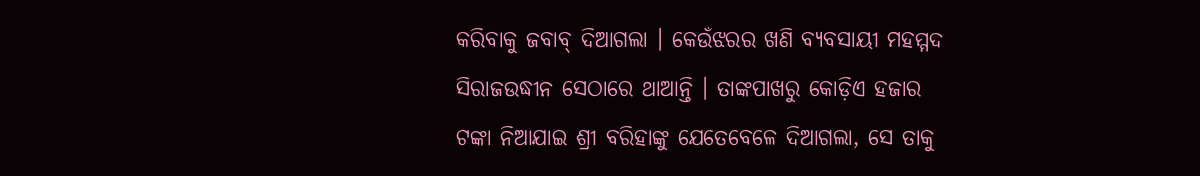କରିବାକୁ ଜବାବ୍ ଦିଆଗଲା । କେଉଁଝରର ଖଣି ବ୍ୟବସାୟୀ ମହମ୍ମଦ ସିରାଜଉଦ୍ଧୀନ ସେଠାରେ ଥାଆନ୍ତି । ତାଙ୍କପାଖରୁ କୋଡ଼ିଏ ହଜାର ଟଙ୍କା ନିଆଯାଇ ଶ୍ରୀ ବରିହାଙ୍କୁ ଯେତେବେଳେ ଦିଆଗଲା, ସେ ତାକୁ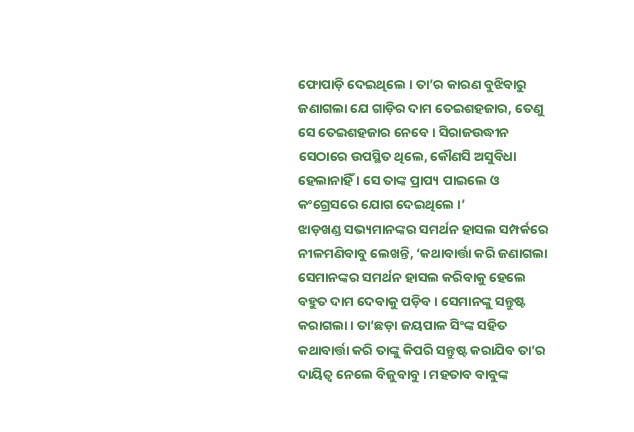ଫୋପାଡ଼ି ଦେଇଥିଲେ । ତା’ର କାରଣ ବୁଝିବାରୁ ଜଣାଗଲା ଯେ ଗାଡ଼ିର ଦାମ ତେଇଶହଜାର, ତେଣୁ ସେ ତେଇଶହଜାର ନେବେ । ସିରାଜଉଦ୍ଧୀନ ସେଠାରେ ଉପସ୍ଥିତ ଥିଲେ, କୌଣସି ଅସୁବିଧା ହେଲାନାହିଁ । ସେ ତାଙ୍କ ପ୍ରାପ୍ୟ ପାଇଲେ ଓ କଂଗ୍ରେସରେ ଯୋଗ ଦେଇଥିଲେ ।’
ଝାଡ଼ଖଣ୍ଡ ସଭ୍ୟମାନଙ୍କର ସମର୍ଥନ ହାସଲ ସମ୍ପର୍କରେ ନୀଳମଣିବାବୁ ଲେଖନ୍ତି, ‘କଥାବାର୍ତ୍ତା କରି ଜଣାଗଲା ସେମାନଙ୍କର ସମର୍ଥନ ହାସଲ କରିବାକୁ ହେଲେ ବହୁତ ଦାମ ଦେବାକୁ ପଡ଼ିବ । ସେମାନଙ୍କୁ ସନ୍ତୁଷ୍ଟ କରାଗଲା । ତା’ଛଡ଼ା ଜୟପାଳ ସିଂଙ୍କ ସହିତ କଥାବାର୍ତ୍ତା କରି ତାଙ୍କୁ କିପରି ସନ୍ତୁଷ୍ଟ କରାଯିବ ତା’ର ଦାୟିତ୍ୱ ନେଲେ ବିଜୁବାବୁ । ମହତାବ ବାବୁଙ୍କ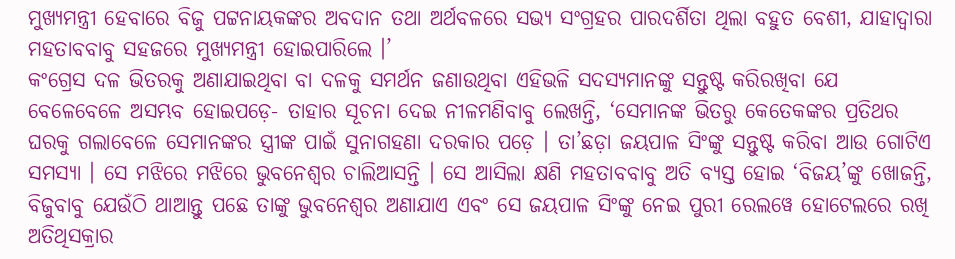ମୁଖ୍ୟମନ୍ତ୍ରୀ ହେବାରେ ବିଜୁ ପଟ୍ଟନାୟକଙ୍କର ଅବଦାନ ତଥା ଅର୍ଥବଳରେ ସଭ୍ୟ ସଂଗ୍ରହର ପାରଦର୍ଶିତା ଥିଲା ବହୁତ ବେଶୀ, ଯାହାଦ୍ୱାରା ମହତାବବାବୁ ସହଜରେ ମୁଖ୍ୟମନ୍ତ୍ରୀ ହୋଇପାରିଲେ ।’
କଂଗ୍ରେସ ଦଳ ଭିତରକୁ ଅଣାଯାଇଥିବା ବା ଦଳକୁ ସମର୍ଥନ ଜଣାଉଥିବା ଏହିଭଳି ସଦସ୍ୟମାନଙ୍କୁ ସନ୍ତୁଷ୍ଟ କରିରଖିବା ଯେ ବେଳେବେଳେ ଅସମ୍ଭବ ହୋଇପଡ଼େ- ତାହାର ସୂଚନା ଦେଇ ନୀଳମଣିବାବୁ ଲେଖନ୍ତି, ‘ସେମାନଙ୍କ ଭିତରୁ କେତେକଙ୍କର ପ୍ରତିଥର ଘରକୁ ଗଲାବେଳେ ସେମାନଙ୍କର ସ୍ତ୍ରୀଙ୍କ ପାଇଁ ସୁନାଗହଣା ଦରକାର ପଡ଼େ । ତା’ଛଡ଼ା ଜୟପାଳ ସିଂଙ୍କୁ ସନ୍ତୁଷ୍ଟ କରିବା ଆଉ ଗୋଟିଏ ସମସ୍ୟା । ସେ ମଝିରେ ମଝିରେ ଭୁବନେଶ୍ୱର ଚାଲିଆସନ୍ତି । ସେ ଆସିଲା କ୍ଷଣି ମହତାବବାବୁ ଅତି ବ୍ୟସ୍ତ ହୋଇ ‘ବିଜୟ’ଙ୍କୁ ଖୋଜନ୍ତି, ବିଜୁବାବୁ ଯେଉଁଠି ଥାଆନ୍ତୁ ପଛେ ତାଙ୍କୁ ଭୁବନେଶ୍ୱର ଅଣାଯାଏ ଏବଂ ସେ ଜୟପାଳ ସିଂଙ୍କୁ ନେଇ ପୁରୀ ରେଲୱେ ହୋଟେଲରେ ରଖି ଅତିଥିସକ୍ରାର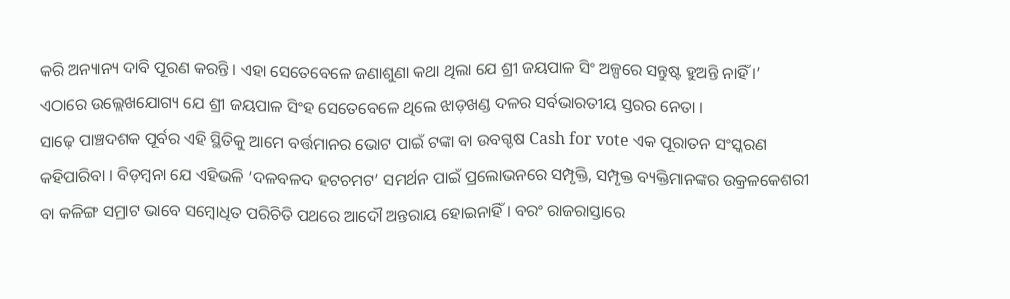କରି ଅନ୍ୟାନ୍ୟ ଦାବି ପୂରଣ କରନ୍ତି । ଏହା ସେତେବେଳେ ଜଣାଶୁଣା କଥା ଥିଲା ଯେ ଶ୍ରୀ ଜୟପାଳ ସିଂ ଅଳ୍ପରେ ସନ୍ତୁଷ୍ଟ ହୁଅନ୍ତି ନାହିଁ ।’ ଏଠାରେ ଉଲ୍ଲେଖଯୋଗ୍ୟ ଯେ ଶ୍ରୀ ଜୟପାଳ ସିଂହ ସେତେବେଳେ ଥିଲେ ଝାଡ଼ଖଣ୍ଡ ଦଳର ସର୍ବଭାରତୀୟ ସ୍ତରର ନେତା ।
ସାଢ଼େ ପାଞ୍ଚଦଶକ ପୂର୍ବର ଏହି ସ୍ଥିତିକୁ ଆମେ ବର୍ତ୍ତମାନର ଭୋଟ ପାଇଁ ଟଙ୍କା ବା ଉବଗ୍ଦଷ Cash for vote ଏକ ପୂରାତନ ସଂସ୍କରଣ କହିପାରିବା । ବିଡ଼ମ୍ବନା ଯେ ଏହିଭଳି ‘ଦଳବଳଦ ହଟଚମଟ’ ସମର୍ଥନ ପାଇଁ ପ୍ରଲୋଭନରେ ସମ୍ପୃକ୍ତି, ସମ୍ପୃକ୍ତ ବ୍ୟକ୍ତିମାନଙ୍କର ଉକ୍ରଳକେଶରୀ ବା କଳିଙ୍ଗ ସମ୍ରାଟ ଭାବେ ସମ୍ବୋଧିତ ପରିଚିତି ପଥରେ ଆଦୌ ଅନ୍ତରାୟ ହୋଇନାହିଁ । ବରଂ ରାଜରାସ୍ତାରେ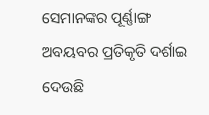ସେମାନଙ୍କର ପୂର୍ଣ୍ଣାଙ୍ଗ ଅବୟବର ପ୍ରତିକୃତି ଦର୍ଶାଇ ଦେଉଛି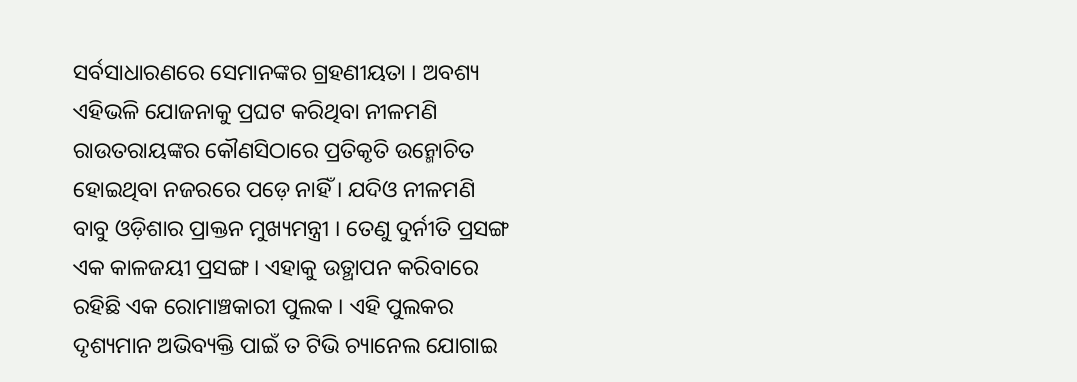ସର୍ବସାଧାରଣରେ ସେମାନଙ୍କର ଗ୍ରହଣୀୟତା । ଅବଶ୍ୟ ଏହିଭଳି ଯୋଜନାକୁ ପ୍ରଘଟ କରିଥିବା ନୀଳମଣି ରାଉତରାୟଙ୍କର କୌଣସିଠାରେ ପ୍ରତିକୃତି ଉନ୍ମୋଚିତ ହୋଇଥିବା ନଜରରେ ପଡ଼େ ନାହିଁ । ଯଦିଓ ନୀଳମଣି ବାବୁ ଓଡ଼ିଶାର ପ୍ରାକ୍ତନ ମୁଖ୍ୟମନ୍ତ୍ରୀ । ତେଣୁ ଦୁର୍ନୀତି ପ୍ରସଙ୍ଗ ଏକ କାଳଜୟୀ ପ୍ରସଙ୍ଗ । ଏହାକୁ ଉତ୍ଥାପନ କରିବାରେ ରହିଛି ଏକ ରୋମାଞ୍ଚକାରୀ ପୁଲକ । ଏହି ପୁଲକର ଦୃଶ୍ୟମାନ ଅଭିବ୍ୟକ୍ତି ପାଇଁ ତ ଟିଭି ଚ୍ୟାନେଲ ଯୋଗାଇ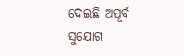ଦେଇଛି ଅପୂର୍ବ ସୁଯୋଗ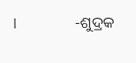।                    -ଶୁଦ୍ରକ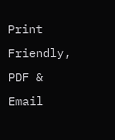Print Friendly, PDF & Email